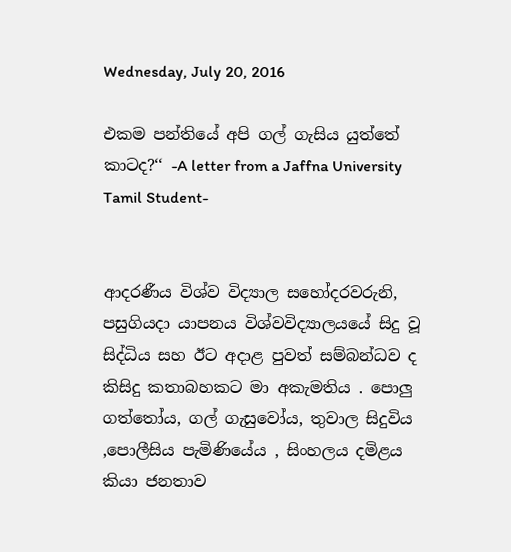Wednesday, July 20, 2016

එකම පන්තියේ අපි ගල් ගැසිය යුත්තේ කාටද?‘‘ -A letter from a Jaffna University Tamil Student-


ආදරණීය විශ්ව විද්‍යාල සහෝදරවරුනි,
පසුගියදා යාපනය විශ්වවිද්‍යාලයයේ සිදු වූ සිද්ධිය සහ ඊට අදාළ පුවත් සම්බන්ධව ද කිසිදු කතාබහකට මා අකැමතිය . පොලු ගත්තෝය, ගල් ගැසුවෝය, තුවාල සිදුවිය ,පොලීසිය පැමිණියේය , සිංහලය දමිළය කියා ජනතාව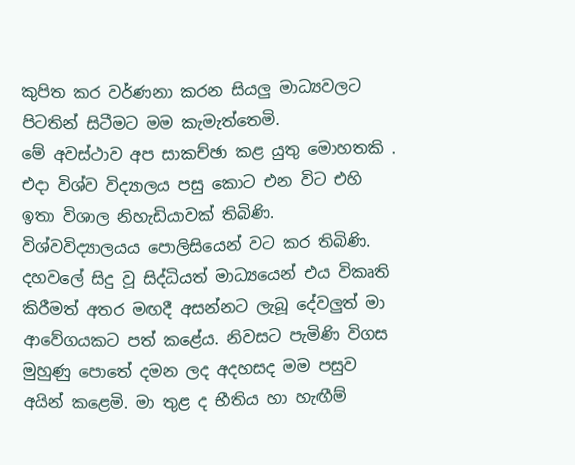කුපිත කර වර්ණනා කරන සියලු මාධ්‍යවලට පිටතින් සිටීමට මම කැමැත්තෙමි.
මේ අවස්ථාව අප සාකච්ඡා කළ යුතු මොහතකි .
එදා විශ්ව විද්‍යාලය පසු කොට එන විට එහි ඉතා විශාල නිහැඩියාවක් තිබිණි. විශ්වවිද්‍යාලයය පොලිසියෙන් වට කර තිබිණි. දහවලේ සිදු වූ සිද්ධියත් මාධ්‍යයෙන් එය විකෘති කිරීමත් අතර මඟදී අසන්නට ලැබූ දේවලුත් මා ආවේගයකට පත් කළේය. නිවසට පැමිණි විගස මුහුණු පොතේ දමන ලද අදහසද මම පසුව අයින් කළෙමි. මා තුළ ද භීතිය හා හැඟීම්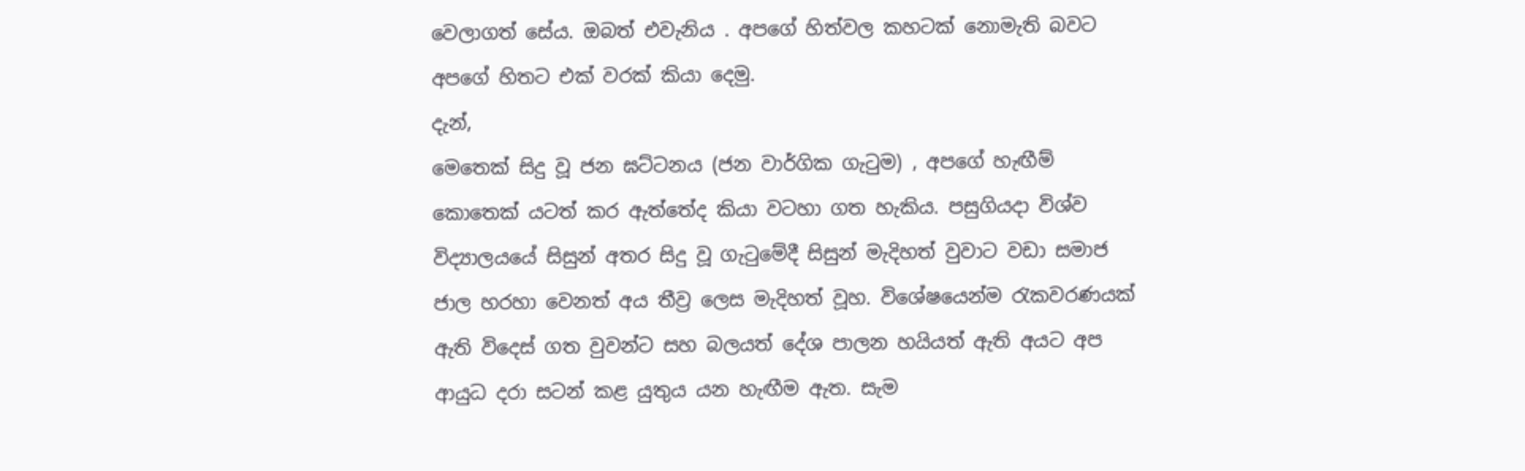වෙලාගත් සේය. ඔබත් එවැනිය . අපගේ හිත්වල කහටක් නොමැති බවට අපගේ හිතට එක් වරක් කියා දෙමු.
දැන්,
මෙතෙක් සිදු වූ ජන ඝට්ටනය (ජන වාර්ගික ගැටුම) , අපගේ හැඟීම් කොතෙක් යටත් කර ඇත්තේද කියා වටහා ගත හැකිය. පසුගියදා විශ්ව විද්‍යාලයයේ සිසුන් අතර සිදු වූ ගැටුමේදී සිසුන් මැදිහත් වුවාට වඩා සමාජ ජාල හරහා වෙනත් අය තීව්‍ර ලෙස මැදිහත් වූහ. විශේෂයෙන්ම රැකවරණයක් ඇති විදෙස් ගත වුවන්ට සහ බලයත් දේශ පාලන හයියත් ඇති අයට අප ආයුධ දරා සටන් කළ යුතුය යන හැඟීම ඇත. සැම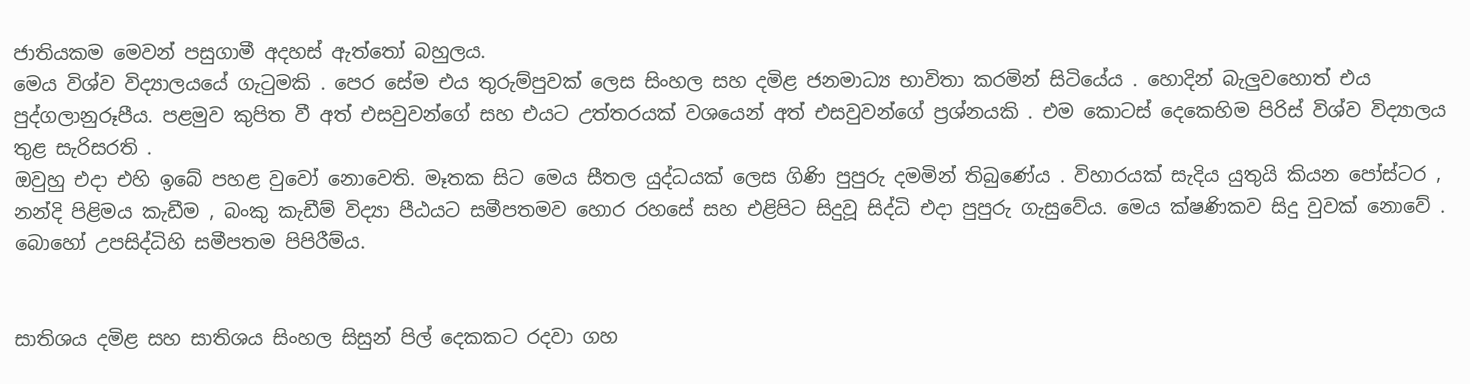ජාතියකම මෙවන් පසුගාමී අදහස් ඇත්තෝ බහුලය.
මෙය විශ්ව විද්‍යාලයයේ ගැටුමකි . පෙර සේම එය තුරුම්පුවක් ලෙස සිංහල සහ දමිළ ජනමාධ්‍ය භාවිතා කරමින් සිටියේය . හොදින් බැලුවහොත් එය පුද්ගලානුරූපීය. පළමුව කුපිත වී අත් එසවුවන්ගේ සහ එයට උත්තරයක් වශයෙන් අත් එසවුවන්ගේ ප්‍රශ්නයකි . එම කොටස් දෙකෙහිම පිරිස් විශ්ව විද්‍යාලය තුළ සැරිසරති .
ඔවුහු එදා එහි ඉබේ පහළ වුවෝ නොවෙති. මෑතක සිට මෙය සීතල යුද්ධයක් ලෙස ගිණි පුපුරු දමමින් තිබුණේය . විහාරයක් සැදිය යුතුයි කියන පෝස්ටර , නන්දි පිළිමය කැඩීම , බංකු කැඩීම් විද්‍යා පීඨයට සමීපතමව හොර රහසේ සහ එළිපිට සිදුවූ සිද්ධි එදා පුපුරු ගැසුවේය. මෙය ක්ෂණිකව සිදු වුවක් නොවේ . බොහෝ උපසිද්ධිහි සමීපතම පිපිරීම්ය.


සාතිශය දමිළ සහ සාතිශය සිංහල සිසුන් පිල් දෙකකට රදවා ගහ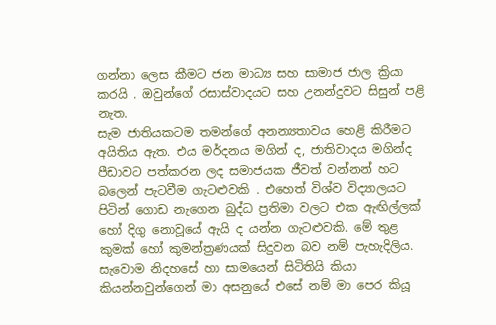ගන්නා ලෙස කීමට ජන මාධ්‍ය සහ සාමාජ ජාල ක්‍රියා කරයි . ඔවුන්ගේ රසාස්වාදයට සහ උනන්දුවට සිසුන් පළි නැත.
සැම ජාතියකටම තමන්ගේ අනන්‍යතාවය හෙළි කිරීමට අයිතිය ඇත. එය මර්දනය මගින් ද, ජාතිවාදය මගින්ද පීඩාවට පත්කරන ලද සමාජයක ජීවත් වන්නන් හට බලෙන් පැටවීම ගැටළුවකි . එහෙත් විශ්ව විද්‍යාලයට පිටින් ගොඩ නැගෙන බුද්ධ ප්‍රතිමා වලට එක ඇඟිල්ලක් හෝ දිගු නොවූයේ ඇයි ද යන්න ගැටළුවකි. මේ තුළ කුමක් හෝ කුමන්ත්‍රණයක් සිදුවන බව නම් පැහැදිලිය.
සැවොම නිදහසේ හා සාමයෙන් සිටිතියි කියා කියන්නවුන්ගෙන් මා අසනුයේ එසේ නම් මා පෙර කියූ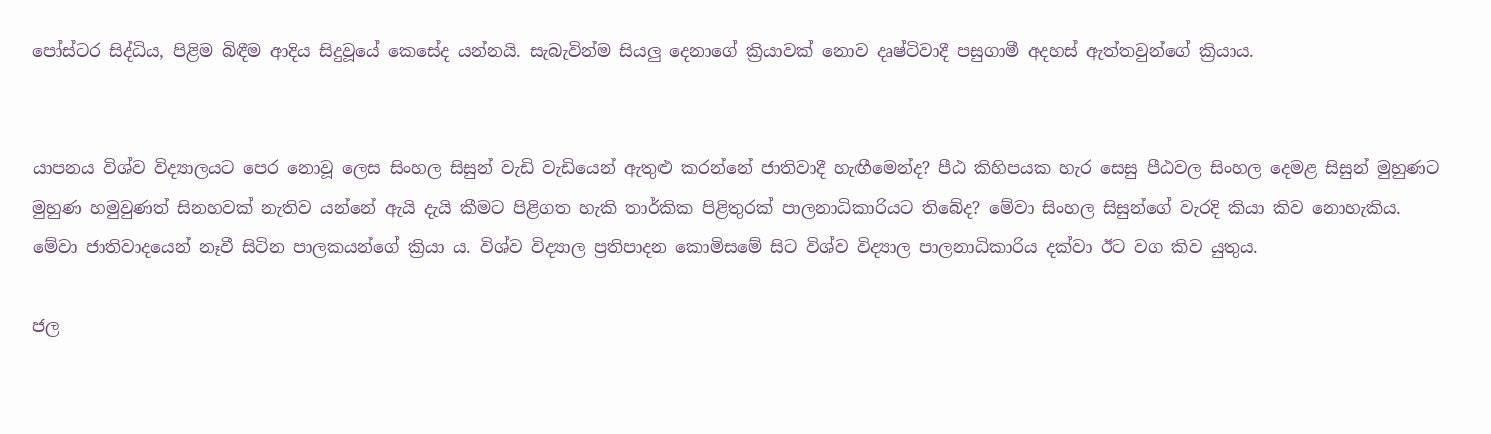පෝස්ටර සිද්ධිය, පිළිම බිඳීම ආදිය සිදුවූයේ කෙසේද යන්නයි. සැබැවින්ම සියලු දෙනාගේ ක්‍රියාවක් නොව දෘෂ්ටිවාදී පසුගාමී අදහස් ඇත්තවුන්ගේ ක්‍රියාය.


යාපනය විශ්ව විද්‍යාලයට පෙර නොවූ ලෙස සිංහල සිසුන් වැඩි වැඩියෙන් ඇතුළු කරන්නේ ජාතිවාදී හැඟීමෙන්ද? පීඨ කිහිපයක හැර සෙසු පීඨවල සිංහල දෙමළ සිසුන් මුහුණට මුහුණ හමුවුණත් සිනහවක් නැතිව යන්නේ ඇයි දැයි කීමට පිළිගත හැකි තාර්කික පිළිතුරක් පාලනාධිකාරියට තිබේද? මේවා සිංහල සිසුන්ගේ වැරදි කියා කිව නොහැකිය. මේවා ජාතිවාදයෙන් නෑවී සිටින පාලකයන්ගේ ක්‍රියා ය. විශ්ව විද්‍යාල ප්‍රතිපාදන කොමිසමේ සිට විශ්ව විද්‍යාල පාලනාධිකාරිය දක්වා ඊට වග කිව යුතුය.

ජල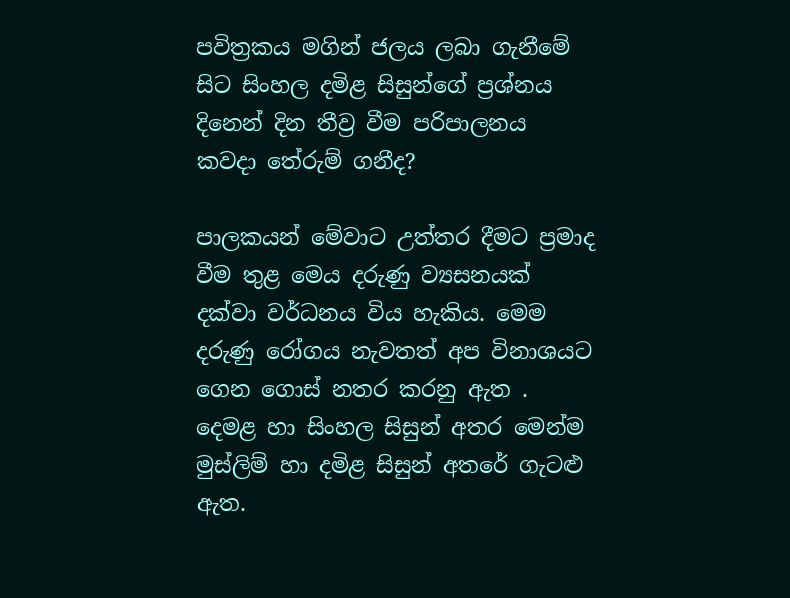පවිත්‍රකය මගින් ජලය ලබා ගැනීමේ සිට සිංහල දමිළ සිසුන්ගේ ප්‍රශ්නය දිනෙන් දින තීව්‍ර වීම පරිපාලනය කවදා තේරුම් ගනීද?

පාලකයන් මේවාට උත්තර දීමට ප්‍රමාද වීම තුළ මෙය දරුණු ව්‍යසනයක් දක්වා වර්ධනය විය හැකිය. මෙම දරුණු රෝගය නැවතත් අප විනාශයට ගෙන ගොස් නතර කරනු ඇත .
දෙමළ හා සිංහල සිසුන් අතර මෙන්ම මුස්ලිම් හා දමිළ සිසුන් අතරේ ගැටළු ඇත.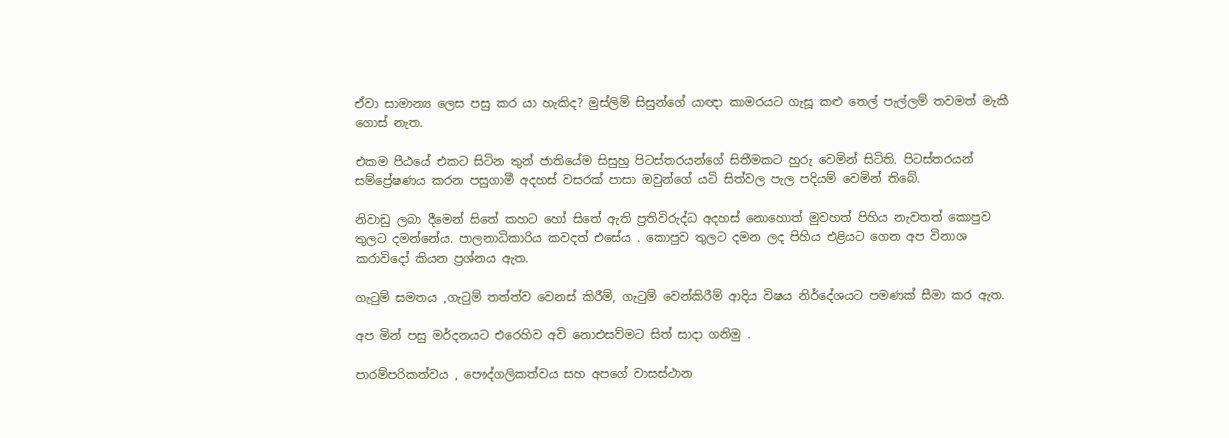ඒවා සාමාන්‍ය ලෙස පසු කර යා හැකිද? මුස්ලිම් සිසුන්ගේ යාඥා කාමරයට ගැසූ කළු තෙල් පැල්ලම් තවමත් මැකී ගොස් නැත.

එකම පීඨයේ එකට සිටින තුන් ජාතියේම සිසුහු පිටස්තරයන්ගේ සිතීමකට හුරු වෙමින් සිටිති. පිටස්තරයන් සම්ප්‍රේෂණය කරන පසුගාමී අදහස් වසරක් පාසා ඔවුන්ගේ යටි සිත්වල පැල පදියම් වෙමින් තිබේ.

නිවාඩු ලබා දීමෙන් සිතේ කහට හෝ සිතේ ඇති ප්‍රතිවිරුද්ධ අදහස් නොහොත් මුවහත් පිහිය නැවතත් කොපුව තුලට දමන්නේය. පාලනාධිකාරිය කවදත් එසේය . කොපුව තුලට දමන ලද පිහිය එළියට ගෙන අප විනාශ කරාවිදෝ කියන ප්‍රශ්නය ඇත.

ගැටුම් සමතය ,ගැටුම් තත්ත්ව වෙනස් කිරීම්, ගැටුම් වෙන්කිරීම් ආදිය විෂය නිර්දේශයට පමණක් සීමා කර ඇත.

අප මින් පසු මර්දනයට එරෙහිව අවි නොඑසව්මට සිත් සාදා ගනිමු .

පාරම්පරිකත්වය , පෞද්ගලිකත්වය සහ අපගේ වාසස්ථාන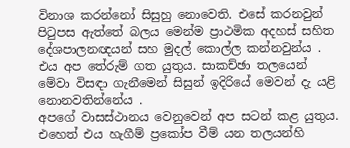විනාශ කරන්නෝ සිසුහු නොවෙති. එසේ කරනවුන් පිටුපස ඇත්තේ බලය මෙන්ම ප්‍රාථමික අදහස් සහිත දේශපාලනඥයන් සහ මුදල් කොල්ල කන්නවුන්ය . එය අප තේරුම් ගත යුතුය. සාකච්ඡා තලයෙන් මේවා විසඳා ගැනීමෙන් සිසුන් ඉදිරියේ මෙවන් දැ යළි නොනවතින්නේය .
අපගේ වාසස්ථානය වෙනුවෙන් අප සටන් කළ යුතුය. එහෙත් එය හැගීම් ප්‍රකෝප වීම් යන තලයන්හි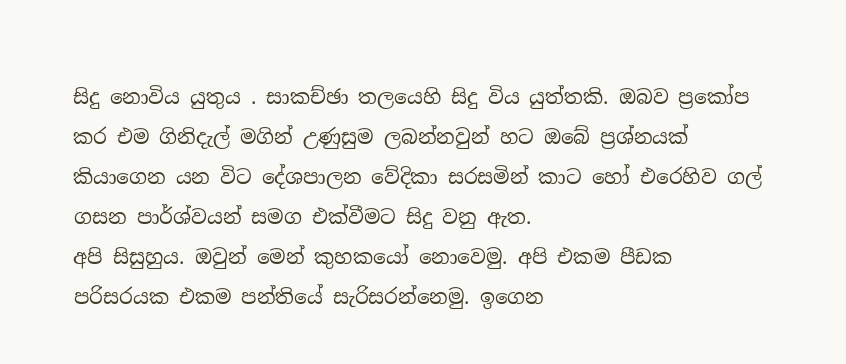සිදු නොවිය යුතුය . සාකච්ඡා තලයෙහි සිදු විය යුත්තකි. ඔබව ප්‍රකෝප කර එම ගිනිදැල් මගින් උණුසුම ලබන්නවුන් හට ඔබේ ප්‍රශ්නයක් කියාගෙන යන විට දේශපාලන වේදිකා සරසමින් කාට හෝ එරෙහිව ගල් ගසන පාර්ශ්වයන් සමග එක්වීමට සිදු වනු ඇත.
අපි සිසුහුය. ඔවුන් මෙන් කුහකයෝ නොවෙමු. අපි එකම පීඩක පරිසරයක එකම පන්තියේ සැරිසරන්නෙමු. ඉගෙන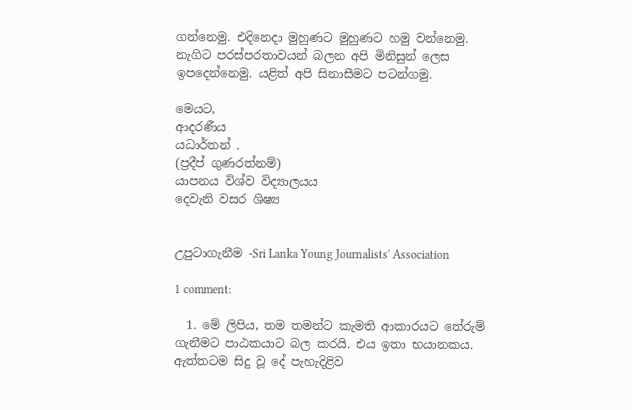ගන්නෙමු. එදිනෙදා මුහුණට මුහුණට හමු වන්නෙමු.
නැගිට පරස්පරතාවයන් බලන අපි මිනිසුන් ලෙස ඉපදෙන්නෙමු. යළිත් අපි සිනාසීමට පටන්ගමු.

මෙයට,
ආදරණීය
යධාර්තන් .
(ප්‍රදීප් ගුණරත්නම්)
යාපනය විශ්ව විද්‍යාලයය
දෙවැනි වසර ශිෂ්‍ය


උපුටාගැනීම -Sri Lanka Young Journalists' Association

1 comment:

  1. මේ ලිපිය, තම තමන්ට කැමති ආකාරයට තේරුම් ගැනීමට පාඨකයාට බල කරයි. එය ඉතා භයානකය. ඇත්තටම සිදු වූ දේ පැහැදිළිව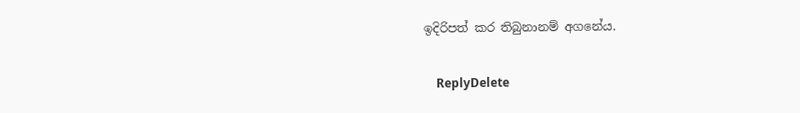ඉදිරිපත් කර තිබුනානම් අගනේය.

    ReplyDelete